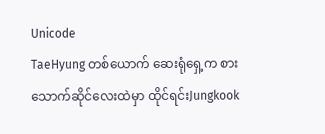Unicode
TaeHyung တစ်ယောက် ဆေးရုံရှေ့က စား
သောက်ဆိုင်လေးထဲမှာ ထိုင်ရင်းJungkook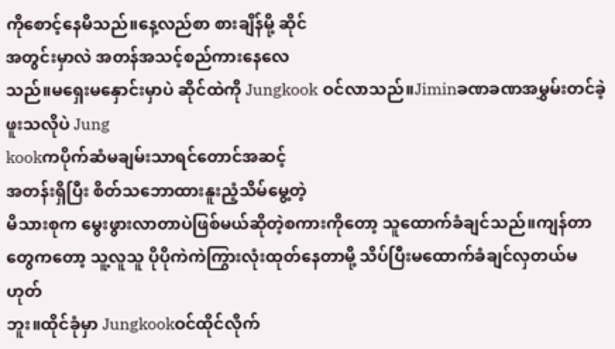ကိုစောင့်နေမိသည်။နေ့လည်စာ စားချိန်မို့ ဆိုင်
အတွင်းမှာလဲ အတန်အသင့်စည်ကားနေလေ
သည်။မရှေးမနှောင်းမှာပဲ ဆိုင်ထဲကို Jungkook ဝင်လာသည်။Jiminခဏခဏအမွှမ်းတင်ခဲ့ဖူးသလိုပဲ Jung
kookကပိုက်ဆံမချမ်းသာရင်တောင်အဆင့်
အတန်းရှိပြီး စိတ်သဘောထားနူးညံ့သိမ်မွေ့တဲ့
မိသားစုက မွေးဖွားလာတာပဲဖြစ်မယ်ဆိုတဲ့စကားကိုတော့ သူထောက်ခံချင်သည်။ကျန်တာတွေကတော့ သူ့လူသူ ပိုပိုကဲကဲကြွားလုံးထုတ်နေတာမို့ သိပ်ပြီးမထောက်ခံချင်လှတယ်မဟုတ်
ဘူး။ထိုင်ခုံမှာ Jungkookဝင်ထိုင်လိုက်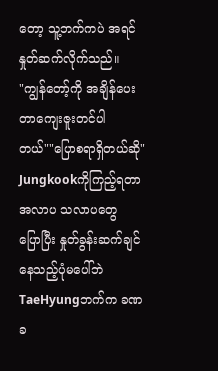တော့ သူ့ဘက်ကပဲ အရင်နှုတ်ဆက်လိုက်သည်။
"ကျွန်တော့်ကို အချိန်ပေးတာကျေးဇူးတင်ပါ
တယ်""ပြောစရာရှိတယ်ဆို"
Jungkookကိုကြည့်ရတာ အလာပ သလာပတွေ
ပြောပြီး နှုတ်ခွန်းဆက်ချင်နေသည့်ပုံမပေါ်ဘဲ
TaeHyungဘက်က ခဏခ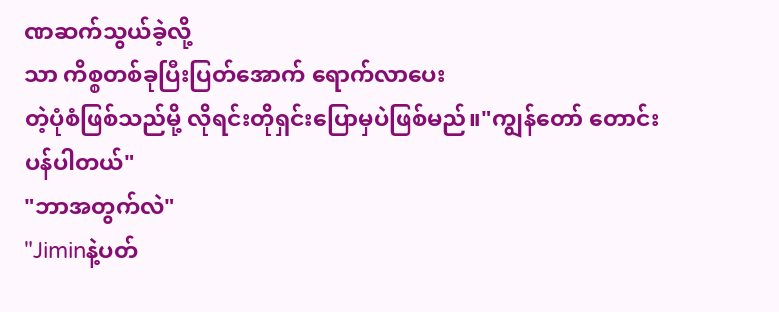ဏဆက်သွယ်ခဲ့လို့
သာ ကိစ္စတစ်ခုပြီးပြတ်အောက် ရောက်လာပေး
တဲ့ပုံစံဖြစ်သည်မို့ လိုရင်းတိုရှင်းပြောမှပဲဖြစ်မည်။"ကျွန်တော် တောင်းပန်ပါတယ်"
"ဘာအတွက်လဲ"
"Jiminနဲ့ပတ်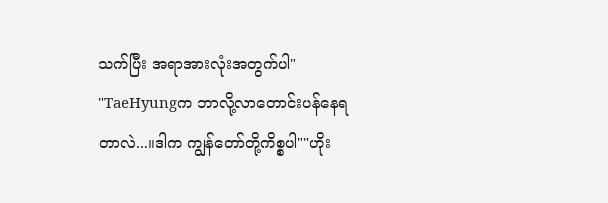သက်ပြီး အရာအားလုံးအတွက်ပါ"
"TaeHyungက ဘာလို့လာတောင်းပန်နေရ
တာလဲ...။ဒါက ကျွန်တော်တို့ကိစ္စပါ""ဟိုး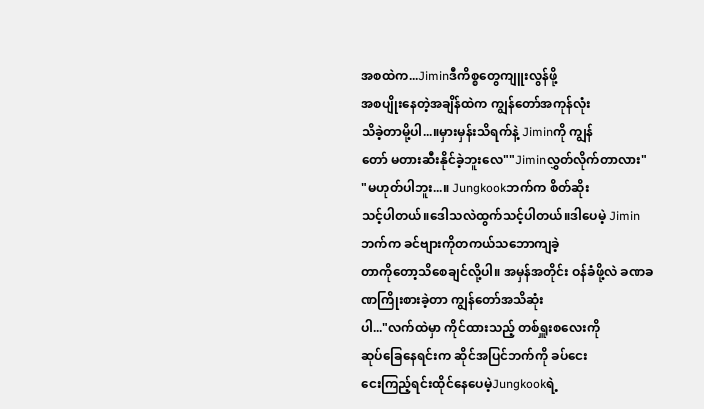အစထဲက...Jiminဒီကိစ္စတွေကျူးလွန်ဖို့
အစပျိုးနေတဲ့အချိန်ထဲက ကျွန်တော်အကုန်လုံး
သိခဲ့တာမို့ပါ...။မှားမှန်းသိရက်နဲ့ Jiminကို ကျွန်
တော် မတားဆီးနိုင်ခဲ့ဘူးလေ""Jiminလွှတ်လိုက်တာလား"
"မဟုတ်ပါဘူး...။ Jungkookဘက်က စိတ်ဆိုး
သင့်ပါတယ်။ဒေါသလဲထွက်သင့်ပါတယ်။ဒါပေမဲ့ Jiminဘက်က ခင်ဗျားကိုတကယ်သဘောကျခဲ့
တာကိုတော့သိစေချင်လို့ပါ။ အမှန်အတိုင်း ဝန်ခံဖို့လဲ ခဏခဏကြိုးစားခဲ့တာ ကျွန်တော်အသိဆုံး
ပါ..."လက်ထဲမှာ ကိုင်ထားသည့် တစ်ရှူးစလေးကို
ဆုပ်ခြေနေရင်းက ဆိုင်အပြင်ဘက်ကို ခပ်ငေး
ငေးကြည့်ရင်းထိုင်နေပေမဲ့Jungkookရဲ့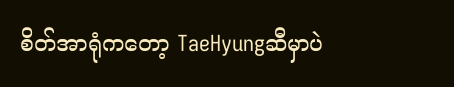စိတ်အာရုံကတော့ TaeHyungဆီမှာပဲ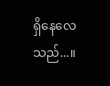ရှိနေလေ
သည်...။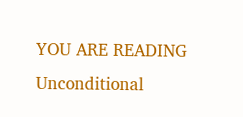YOU ARE READING
Unconditional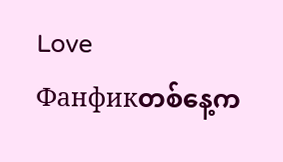Love
Фанфикတစ်နေ့က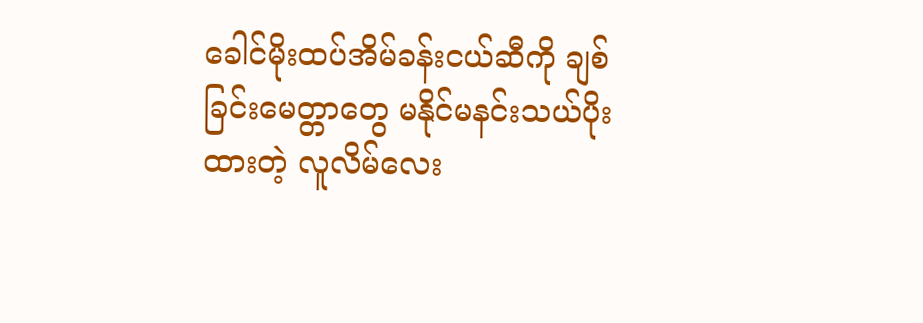ခေါင်မိုးထပ်အိမ်ခန်းငယ်ဆီကို ချစ်ခြင်းမေတ္တာတွေ မနိုင်မနင်းသယ်ပိုးထားတဲ့ လူလိမ်လေး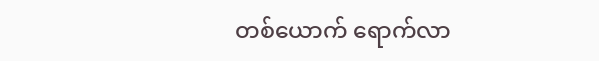တစ်ယောက် ရောက်လာ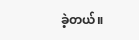ခဲ့တယ်။